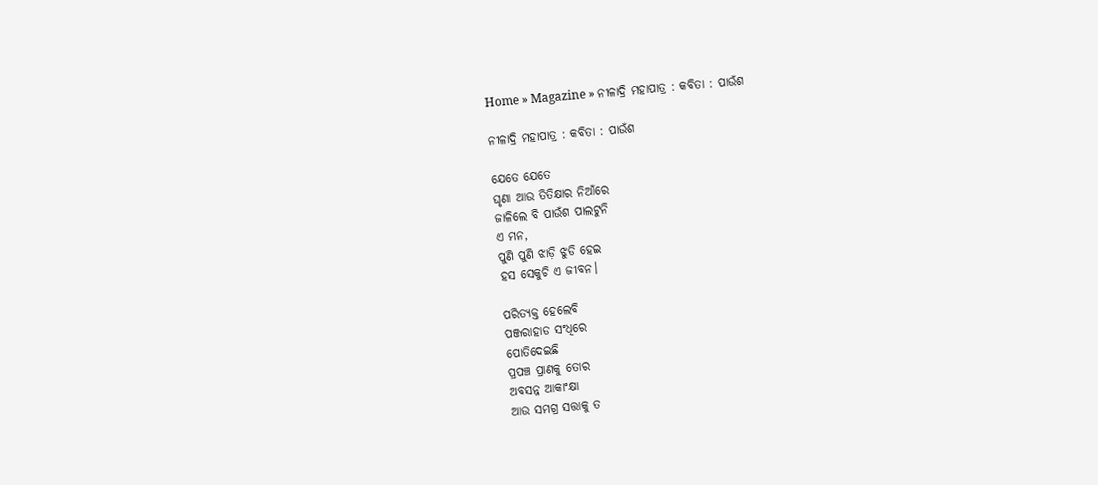Home » Magazine » ନୀଳାଦ୍ରି ମହାପାତ୍ର : କବିତା : ପାଉଁଶ

ନୀଳାଦ୍ରି ମହାପାତ୍ର : କବିତା : ପାଉଁଶ

ଯେତେ ଯେତେ
ଘୃଣା ଆଉ ତିତିକ୍ଷାର ନିଆଁରେ
ଜାଳିଲେ ବି ପାଉଁଶ ପାଲଟୁନି
ଏ ମନ,
ପୁଣି ପୁଣି ଝାଡ଼ି ଝୁଡି ହେଇ
ହସ ସେକୁଚି ଏ ଜୀବନ।

ପରିତ୍ୟକ୍ତ ହେଲେବି
ପଞ୍ଜରାହାଡ ସଂଧିରେ
ପୋତିଦେଇଛି
ପ୍ରପଞ୍ଚ ପ୍ରାଣକୁ ତୋର
ଅବସନ୍ନ ଆକାଂକ୍ଷା
ଆଉ ସମଗ୍ର ସତ୍ତାକୁ ତ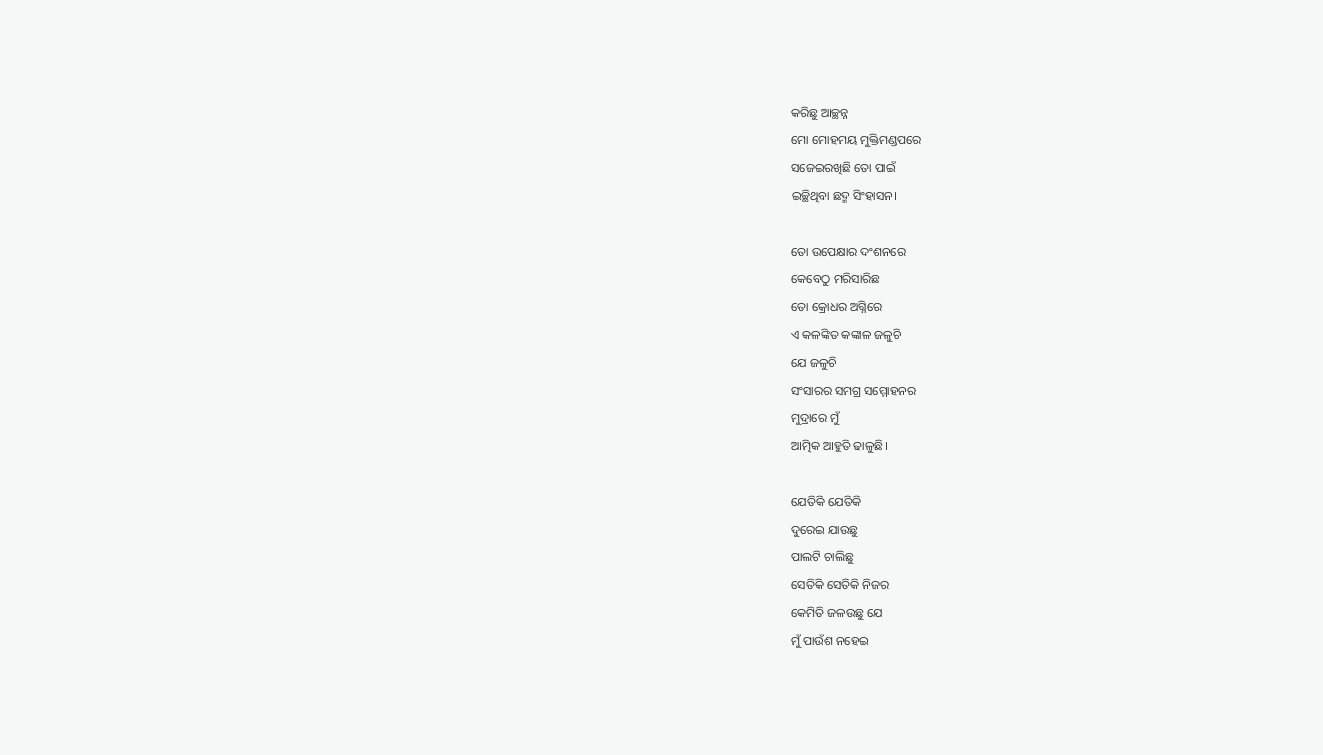କରିଛୁ ଆଚ୍ଛନ୍ନ
ମୋ ମୋହମୟ ମୁକ୍ତିମଣ୍ଡପରେ
ସଜେଇରଖିଛି ତୋ ପାଇଁ
ଇଚ୍ଛିଥିବା ଛଦ୍ମ ସିଂହାସନ।

ତୋ ଉପେକ୍ଷାର ଦଂଶନରେ
କେବେଠୁ ମରିସାରିଛ
ତୋ କ୍ରୋଧର ଅଗ୍ନିରେ
ଏ କଳଙ୍କିତ କଙ୍କାଳ ଜଳୁଚି
ଯେ ଜଳୁଚି
ସଂସାରର ସମଗ୍ର ସମ୍ମୋହନର
ମୁଦ୍ରାରେ ମୁଁ
ଆତ୍ମିକ ଆହୁତି ଢାଳୁଛି।

ଯେତିକି ଯେତିକି
ଦୁରେଇ ଯାଉଛୁ
ପାଲଟି ଚାଲିଛୁ
ସେତିକି ସେତିକି ନିଜର
କେମିତି ଜଳଉଛୁ ଯେ
ମୁଁ ପାଉଁଶ ନହେଇ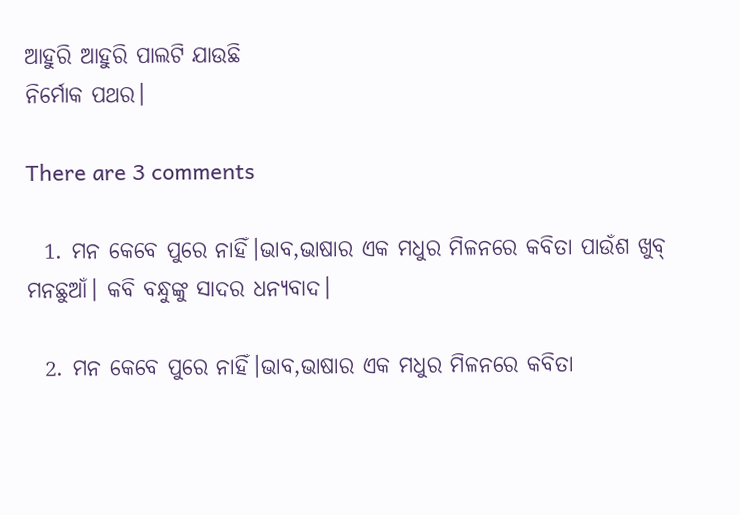ଆହୁରି ଆହୁରି ପାଲଟି ଯାଉଛି
ନିର୍ମୋକ ପଥର।

There are 3 comments

  1. ମନ କେବେ ପୁରେ ନାହିଁ।ଭାବ,ଭାଷାର ଏକ ମଧୁର ମିଳନରେ କବିତା ପାଉଁଶ ଖୁବ୍ ମନଛୁଆଁ। କବି ବନ୍ଧୁଙ୍କୁ ସାଦର ଧନ୍ୟବାଦ।

  2. ମନ କେବେ ପୁରେ ନାହିଁ।ଭାବ,ଭାଷାର ଏକ ମଧୁର ମିଳନରେ କବିତା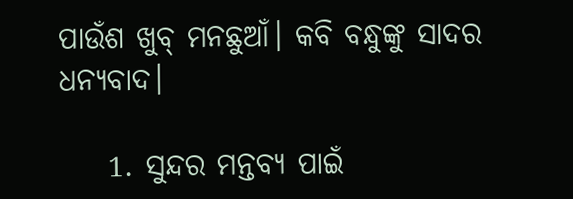ପାଉଁଶ ଖୁବ୍ ମନଛୁଆଁ। କବି ବନ୍ଧୁଙ୍କୁ ସାଦର ଧନ୍ୟବାଦ।

    1. ସୁନ୍ଦର ମନ୍ତବ୍ୟ ପାଇଁ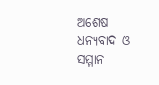ଅଶେଷ ଧନ୍ୟବାଦ ଓ ସମ୍ମାନ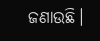ଜଣାଉଛି।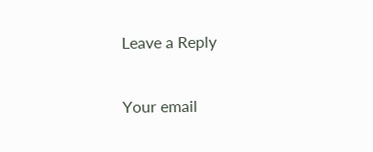Leave a Reply

Your email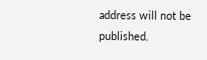address will not be published.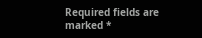Required fields are marked *